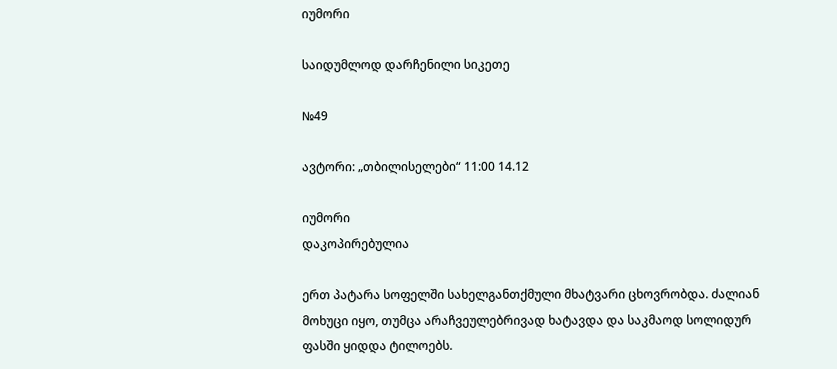იუმორი

საიდუმლოდ დარჩენილი სიკეთე

№49

ავტორი: „თბილისელები“ 11:00 14.12

იუმორი
დაკოპირებულია

ერთ პატარა სოფელში სახელგანთქმული მხატვარი ცხოვრობდა. ძალიან მოხუცი იყო, თუმცა არაჩვეულებრივად ხატავდა და საკმაოდ სოლიდურ ფასში ყიდდა ტილოებს.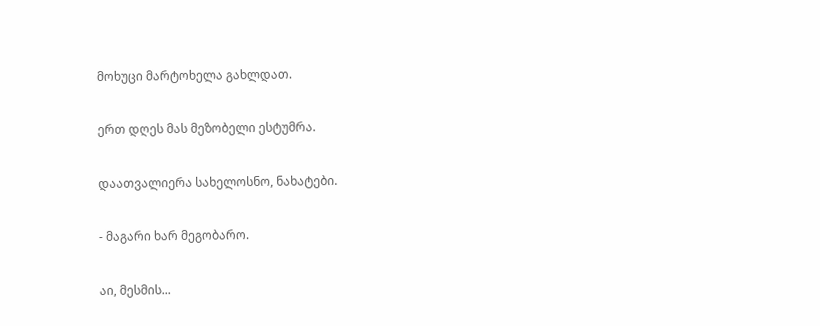მოხუცი მარტოხელა გახლდათ.

ერთ დღეს მას მეზობელი ესტუმრა.

დაათვალიერა სახელოსნო, ნახატები.

- მაგარი ხარ მეგობარო.

აი, მესმის...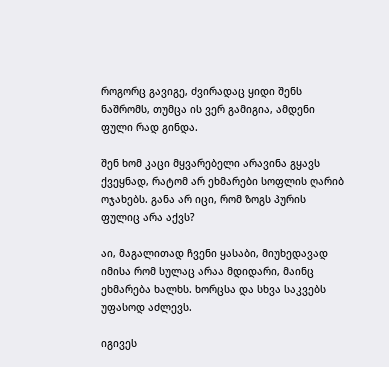როგორც გავიგე, ძვირადაც ყიდი შენს ნაშრომს, თუმცა ის ვერ გამიგია, ამდენი ფული რად გინდა.

შენ ხომ კაცი მყვარებელი არავინა გყავს ქვეყნად, რატომ არ ეხმარები სოფლის ღარიბ ოჯახებს. განა არ იცი, რომ ზოგს პურის ფულიც არა აქვს?

აი, მაგალითად ჩვენი ყასაბი, მიუხედავად იმისა რომ სულაც არაა მდიდარი, მაინც ეხმარება ხალხს. ხორცსა და სხვა საკვებს უფასოდ აძლევს.

იგივეს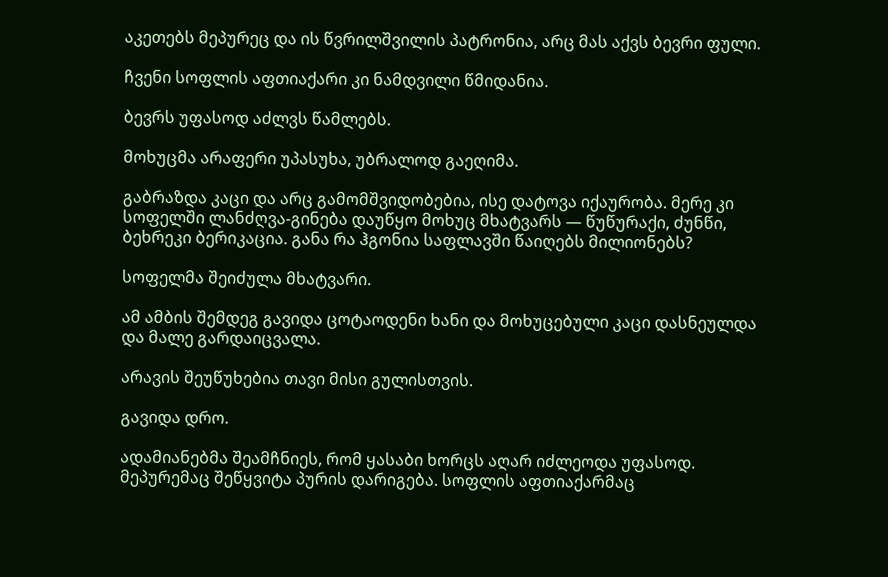აკეთებს მეპურეც და ის წვრილშვილის პატრონია, არც მას აქვს ბევრი ფული.

ჩვენი სოფლის აფთიაქარი კი ნამდვილი წმიდანია.

ბევრს უფასოდ აძლვს წამლებს.

მოხუცმა არაფერი უპასუხა, უბრალოდ გაეღიმა.

გაბრაზდა კაცი და არც გამომშვიდობებია, ისე დატოვა იქაურობა. მერე კი სოფელში ლანძღვა-გინება დაუწყო მოხუც მხატვარს — წუწურაქი, ძუნწი, ბეხრეკი ბერიკაცია. განა რა ჰგონია საფლავში წაიღებს მილიონებს?

სოფელმა შეიძულა მხატვარი.

ამ ამბის შემდეგ გავიდა ცოტაოდენი ხანი და მოხუცებული კაცი დასნეულდა და მალე გარდაიცვალა.

არავის შეუწუხებია თავი მისი გულისთვის.

გავიდა დრო.

ადამიანებმა შეამჩნიეს, რომ ყასაბი ხორცს აღარ იძლეოდა უფასოდ. მეპურემაც შეწყვიტა პურის დარიგება. სოფლის აფთიაქარმაც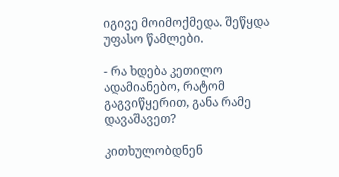იგივე მოიმოქმედა. შეწყდა უფასო წამლები.

- რა ხდება კეთილო ადამიანებო, რატომ გაგვიწყერით, განა რამე დავაშავეთ?

კითხულობდნენ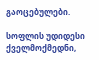გაოცებულები.

სოფლის უდიდესი ქველმოქმედნი,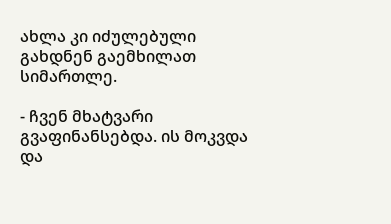ახლა კი იძულებული გახდნენ გაემხილათ სიმართლე.

- ჩვენ მხატვარი გვაფინანსებდა. ის მოკვდა და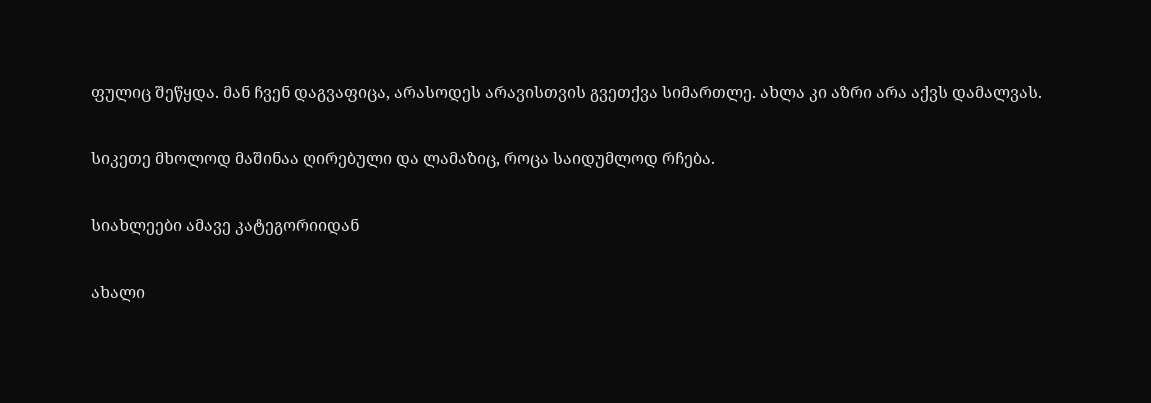ფულიც შეწყდა. მან ჩვენ დაგვაფიცა, არასოდეს არავისთვის გვეთქვა სიმართლე. ახლა კი აზრი არა აქვს დამალვას.

სიკეთე მხოლოდ მაშინაა ღირებული და ლამაზიც, როცა საიდუმლოდ რჩება.

სიახლეები ამავე კატეგორიიდან

ახალი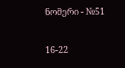ნომერი - №51

16-22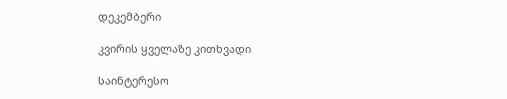დეკემბერი

კვირის ყველაზე კითხვადი

საინტერესო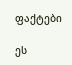ფაქტები

ეს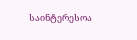საინტერესოა